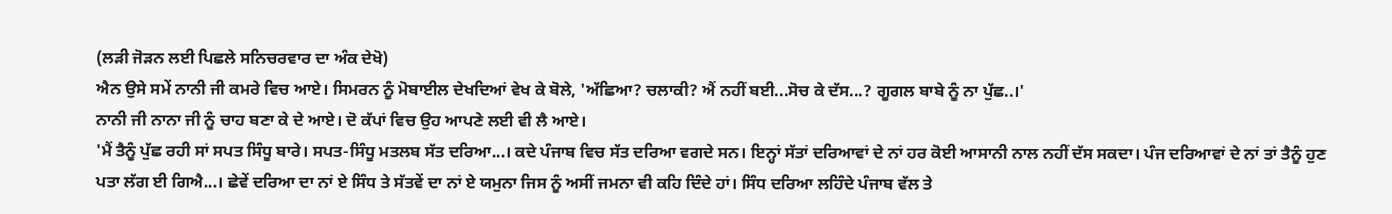(ਲੜੀ ਜੋੜਨ ਲਈ ਪਿਛਲੇ ਸਨਿਚਰਵਾਰ ਦਾ ਅੰਕ ਦੇਖੋ)
ਐਨ ਉਸੇ ਸਮੇਂ ਨਾਨੀ ਜੀ ਕਮਰੇ ਵਿਚ ਆਏ। ਸਿਮਰਨ ਨੂੰ ਮੋਬਾਈਲ ਦੇਖਦਿਆਂ ਵੇਖ ਕੇ ਬੋਲੇ, 'ਅੱਛਿਆ? ਚਲਾਕੀ? ਐਂ ਨਹੀਂ ਬਈ...ਸੋਚ ਕੇ ਦੱਸ...? ਗੂਗਲ ਬਾਬੇ ਨੂੰ ਨਾ ਪੁੱਛ..।'
ਨਾਨੀ ਜੀ ਨਾਨਾ ਜੀ ਨੂੰ ਚਾਹ ਬਣਾ ਕੇ ਦੇ ਆਏ। ਦੋ ਕੱਪਾਂ ਵਿਚ ਉਹ ਆਪਣੇ ਲਈ ਵੀ ਲੈ ਆਏ।
'ਮੈਂ ਤੈਨੂੰ ਪੁੱਛ ਰਹੀ ਸਾਂ ਸਪਤ ਸਿੰਧੂ ਬਾਰੇ। ਸਪਤ-ਸਿੰਧੂ ਮਤਲਬ ਸੱਤ ਦਰਿਆ...। ਕਦੇ ਪੰਜਾਬ ਵਿਚ ਸੱਤ ਦਰਿਆ ਵਗਦੇ ਸਨ। ਇਨ੍ਹਾਂ ਸੱਤਾਂ ਦਰਿਆਵਾਂ ਦੇ ਨਾਂ ਹਰ ਕੋਈ ਆਸਾਨੀ ਨਾਲ ਨਹੀਂ ਦੱਸ ਸਕਦਾ। ਪੰਜ ਦਰਿਆਵਾਂ ਦੇ ਨਾਂ ਤਾਂ ਤੈਨੂੰ ਹੁਣ ਪਤਾ ਲੱਗ ਈ ਗਿਐ...। ਛੇਵੇਂ ਦਰਿਆ ਦਾ ਨਾਂ ਏ ਸਿੰਧ ਤੇ ਸੱਤਵੇਂ ਦਾ ਨਾਂ ਏ ਯਮੁਨਾ ਜਿਸ ਨੂੰ ਅਸੀਂ ਜਮਨਾ ਵੀ ਕਹਿ ਦਿੰਦੇ ਹਾਂ। ਸਿੰਧ ਦਰਿਆ ਲਹਿੰਦੇ ਪੰਜਾਬ ਵੱਲ ਤੇ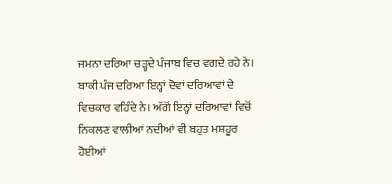ਜਮਨਾ ਦਰਿਆ ਚੜ੍ਹਦੇ ਪੰਜਾਬ ਵਿਚ ਵਗਦੇ ਰਹੇ ਨੇ। ਬਾਕੀ ਪੰਜ ਦਰਿਆ ਇਨ੍ਹਾਂ ਦੋਵਾਂ ਦਰਿਆਵਾਂ ਦੇ ਵਿਚਕਾਰ ਵਹਿੰਦੇ ਨੇ। ਅੱਗੋਂ ਇਨ੍ਹਾਂ ਦਰਿਆਵਾਂ ਵਿਚੋਂ ਨਿਕਲਣ ਵਾਲੀਆਂ ਨਦੀਆਂ ਵੀ ਬਹੁਤ ਮਸ਼ਹੂਰ ਹੋਈਆਂ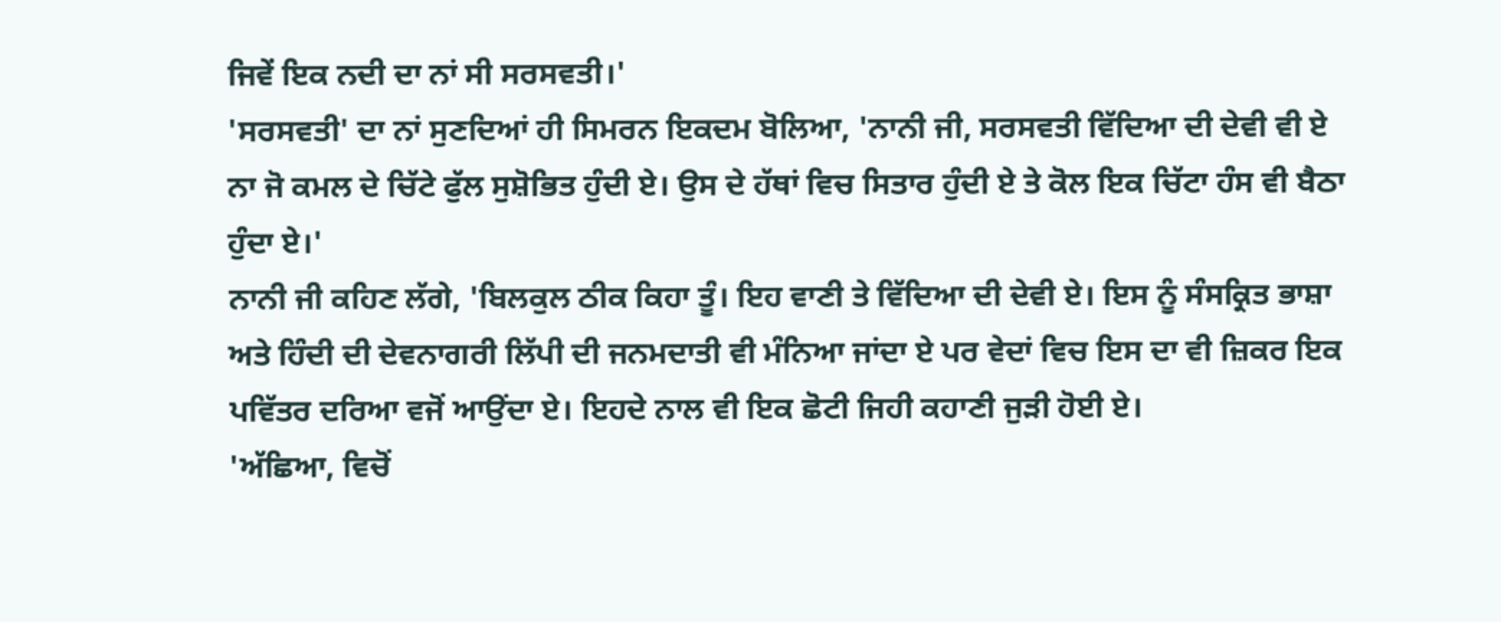ਜਿਵੇਂ ਇਕ ਨਦੀ ਦਾ ਨਾਂ ਸੀ ਸਰਸਵਤੀ।'
'ਸਰਸਵਤੀ' ਦਾ ਨਾਂ ਸੁਣਦਿਆਂ ਹੀ ਸਿਮਰਨ ਇਕਦਮ ਬੋਲਿਆ, 'ਨਾਨੀ ਜੀ, ਸਰਸਵਤੀ ਵਿੱਦਿਆ ਦੀ ਦੇਵੀ ਵੀ ਏ ਨਾ ਜੋ ਕਮਲ ਦੇ ਚਿੱਟੇ ਫੁੱਲ ਸੁਸ਼ੋਭਿਤ ਹੁੰਦੀ ਏ। ਉਸ ਦੇ ਹੱਥਾਂ ਵਿਚ ਸਿਤਾਰ ਹੁੰਦੀ ਏ ਤੇ ਕੋਲ ਇਕ ਚਿੱਟਾ ਹੰਸ ਵੀ ਬੈਠਾ ਹੁੰਦਾ ਏ।'
ਨਾਨੀ ਜੀ ਕਹਿਣ ਲੱਗੇ, 'ਬਿਲਕੁਲ ਠੀਕ ਕਿਹਾ ਤੂੰ। ਇਹ ਵਾਣੀ ਤੇ ਵਿੱਦਿਆ ਦੀ ਦੇਵੀ ਏ। ਇਸ ਨੂੰ ਸੰਸਕ੍ਰਿਤ ਭਾਸ਼ਾ ਅਤੇ ਹਿੰਦੀ ਦੀ ਦੇਵਨਾਗਰੀ ਲਿੱਪੀ ਦੀ ਜਨਮਦਾਤੀ ਵੀ ਮੰਨਿਆ ਜਾਂਦਾ ਏ ਪਰ ਵੇਦਾਂ ਵਿਚ ਇਸ ਦਾ ਵੀ ਜ਼ਿਕਰ ਇਕ ਪਵਿੱਤਰ ਦਰਿਆ ਵਜੋਂ ਆਉਂਦਾ ਏ। ਇਹਦੇ ਨਾਲ ਵੀ ਇਕ ਛੋਟੀ ਜਿਹੀ ਕਹਾਣੀ ਜੁੜੀ ਹੋਈ ਏ।
'ਅੱਛਿਆ, ਵਿਚੋਂ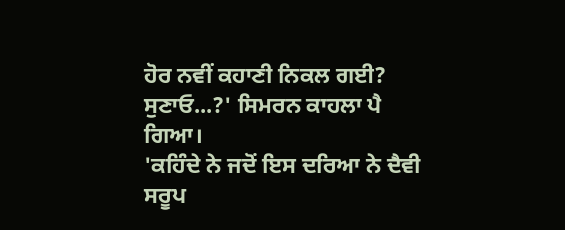ਹੋਰ ਨਵੀਂ ਕਹਾਣੀ ਨਿਕਲ ਗਈ? ਸੁਣਾਓ...?' ਸਿਮਰਨ ਕਾਹਲਾ ਪੈ ਗਿਆ।
'ਕਹਿੰਦੇ ਨੇ ਜਦੋਂ ਇਸ ਦਰਿਆ ਨੇ ਦੈਵੀ ਸਰੂਪ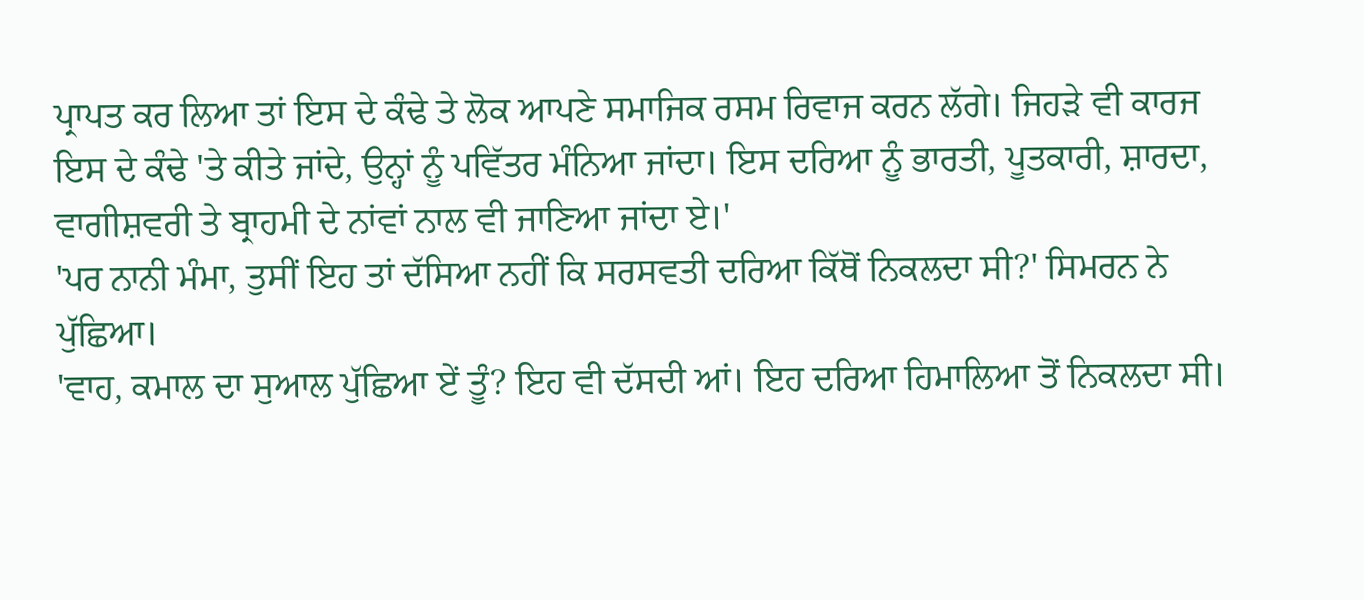ਪ੍ਰਾਪਤ ਕਰ ਲਿਆ ਤਾਂ ਇਸ ਦੇ ਕੰਢੇ ਤੇ ਲੋਕ ਆਪਣੇ ਸਮਾਜਿਕ ਰਸਮ ਰਿਵਾਜ ਕਰਨ ਲੱਗੇ। ਜਿਹੜੇ ਵੀ ਕਾਰਜ ਇਸ ਦੇ ਕੰਢੇ 'ਤੇ ਕੀਤੇ ਜਾਂਦੇ, ਉਨ੍ਹਾਂ ਨੂੰ ਪਵਿੱਤਰ ਮੰਨਿਆ ਜਾਂਦਾ। ਇਸ ਦਰਿਆ ਨੂੰ ਭਾਰਤੀ, ਪੂਤਕਾਰੀ, ਸ਼ਾਰਦਾ, ਵਾਗੀਸ਼ਵਰੀ ਤੇ ਬ੍ਰਾਹਮੀ ਦੇ ਨਾਂਵਾਂ ਨਾਲ ਵੀ ਜਾਣਿਆ ਜਾਂਦਾ ਏ।'
'ਪਰ ਨਾਨੀ ਮੰਮਾ, ਤੁਸੀਂ ਇਹ ਤਾਂ ਦੱਸਿਆ ਨਹੀਂ ਕਿ ਸਰਸਵਤੀ ਦਰਿਆ ਕਿੱਥੋਂ ਨਿਕਲਦਾ ਸੀ?' ਸਿਮਰਨ ਨੇ ਪੁੱਛਿਆ।
'ਵਾਹ, ਕਮਾਲ ਦਾ ਸੁਆਲ ਪੁੱਛਿਆ ਏਂ ਤੂੰ? ਇਹ ਵੀ ਦੱਸਦੀ ਆਂ। ਇਹ ਦਰਿਆ ਹਿਮਾਲਿਆ ਤੋਂ ਨਿਕਲਦਾ ਸੀ।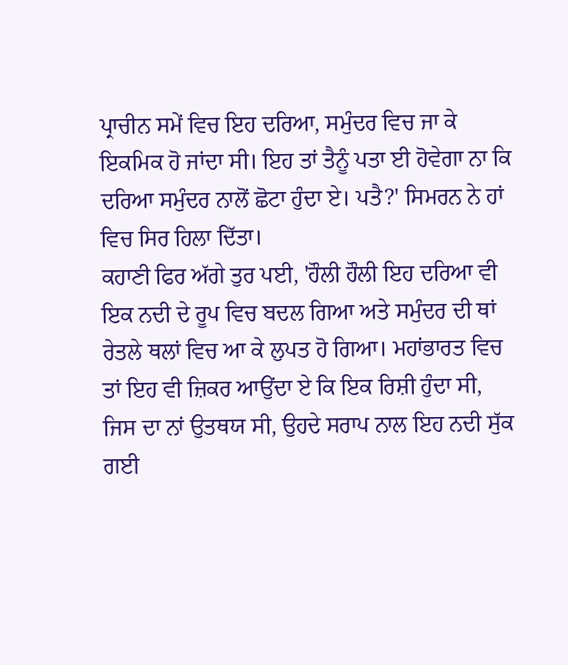ਪ੍ਰਾਚੀਨ ਸਮੇਂ ਵਿਚ ਇਹ ਦਰਿਆ, ਸਮੁੰਦਰ ਵਿਚ ਜਾ ਕੇ ਇਕਮਿਕ ਹੋ ਜਾਂਦਾ ਸੀ। ਇਹ ਤਾਂ ਤੈਨੂੰ ਪਤਾ ਈ ਹੋਵੇਗਾ ਨਾ ਕਿ ਦਰਿਆ ਸਮੁੰਦਰ ਨਾਲੋਂ ਛੋਟਾ ਹੁੰਦਾ ਏ। ਪਤੈ?' ਸਿਮਰਨ ਨੇ ਹਾਂ ਵਿਚ ਸਿਰ ਹਿਲਾ ਦਿੱਤਾ।
ਕਹਾਣੀ ਫਿਰ ਅੱਗੇ ਤੁਰ ਪਈ, 'ਹੌਲੀ ਹੌਲੀ ਇਹ ਦਰਿਆ ਵੀ ਇਕ ਨਦੀ ਦੇ ਰੂਪ ਵਿਚ ਬਦਲ ਗਿਆ ਅਤੇ ਸਮੁੰਦਰ ਦੀ ਥਾਂ ਰੇਤਲੇ ਥਲਾਂ ਵਿਚ ਆ ਕੇ ਲੁਪਤ ਹੋ ਗਿਆ। ਮਹਾਂਭਾਰਤ ਵਿਚ ਤਾਂ ਇਹ ਵੀ ਜ਼ਿਕਰ ਆਉਂਦਾ ਏ ਕਿ ਇਕ ਰਿਸ਼ੀ ਹੁੰਦਾ ਸੀ, ਜਿਸ ਦਾ ਨਾਂ ਉਤਥਯ ਸੀ, ਉਹਦੇ ਸਰਾਪ ਨਾਲ ਇਹ ਨਦੀ ਸੁੱਕ ਗਈ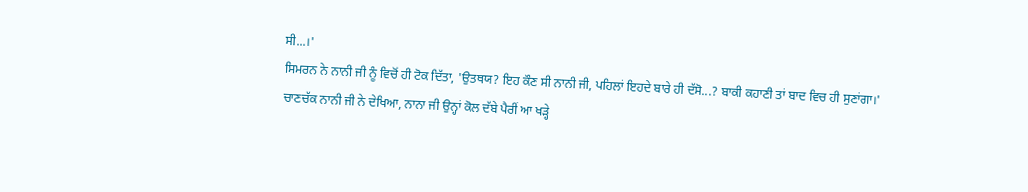ਸੀ...।'
ਸਿਮਰਨ ਨੇ ਨਾਨੀ ਜੀ ਨੂੰ ਵਿਚੋਂ ਹੀ ਟੋਕ ਦਿੱਤਾ, 'ਉਤਥਯ? ਇਹ ਕੌਣ ਸੀ ਨਾਨੀ ਜੀ, ਪਹਿਲਾਂ ਇਹਦੇ ਬਾਰੇ ਹੀ ਦੱਸੋ...? ਬਾਕੀ ਕਹਾਣੀ ਤਾਂ ਬਾਦ ਵਿਚ ਹੀ ਸੁਣਾਂਗਾ।'
ਚਾਣਚੱਕ ਨਾਨੀ ਜੀ ਨੇ ਦੇਖਿਆ, ਨਾਨਾ ਜੀ ਉਨ੍ਹਾਂ ਕੋਲ ਦੱਬੇ ਪੈਰੀਂ ਆ ਖੜ੍ਹੇ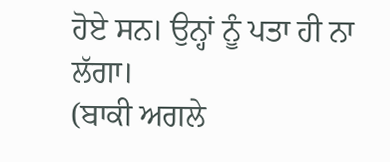ਹੋਏ ਸਨ। ਉਨ੍ਹਾਂ ਨੂੰ ਪਤਾ ਹੀ ਨਾ ਲੱਗਾ।
(ਬਾਕੀ ਅਗਲੇ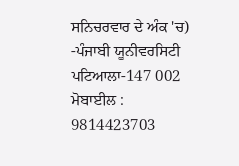ਸਨਿਚਰਵਾਰ ਦੇ ਅੰਕ 'ਚ)
-ਪੰਜਾਬੀ ਯੂਨੀਵਰਸਿਟੀ ਪਟਿਆਲਾ-147 002
ਮੋਬਾਈਲ : 9814423703